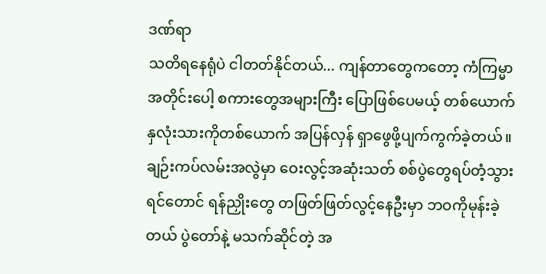ဒဏ်ရာ
သတိရနေရုံပဲ ငါတတ်နိုင်တယ်... ကျန်တာတွေကတော့ ကံကြမ္မာအတိုင်းပေါ့ စကားတွေအများကြီး ပြောဖြစ်ပေမယ့် တစ်ယောက်နှလုံးသားကိုတစ်ယောက် အပြန်လှန် ရှာဖွေဖို့ပျက်ကွက်ခဲ့တယ်။ ချဉ်းကပ်လမ်းအလွဲမှာ ဝေးလွင့်အဆုံးသတ် စစ်ပွဲတွေရပ်တံ့သွားရင်တောင် ရန်ညှိုးတွေ တဖြတ်ဖြတ်လွင့်နေဦးမှာ ဘဝကိုမုန်းခဲ့တယ် ပွဲတော်နဲ့ မသက်ဆိုင်တဲ့ အ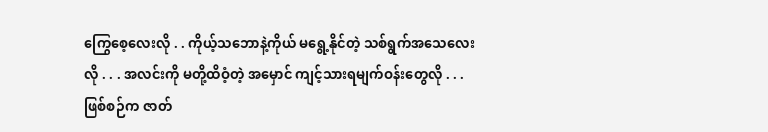ကြွေစေ့လေးလို . . ကိုယ့်သဘောနဲ့ကိုယ် မရွေ့နိုင်တဲ့ သစ်ရွက်အသေလေးလို . . . အလင်းကို မတို့ထိဝံ့တဲ့ အမှောင် ကျင့်သားရမျက်ဝန်းတွေလို . . . ဖြစ်စဉ်က ဇာတ်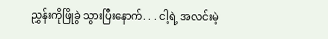ညွှန်းကိုဖြိုခွဲ သွားပြီးနောက်. . . ငါ့ရဲ့ အလင်းမဲ့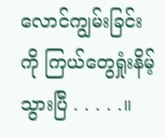လောင်ကျွမ်းခြင်းကို ကြယ်တွေရှုံးနိမ့်သွားပြီ . . . . .။